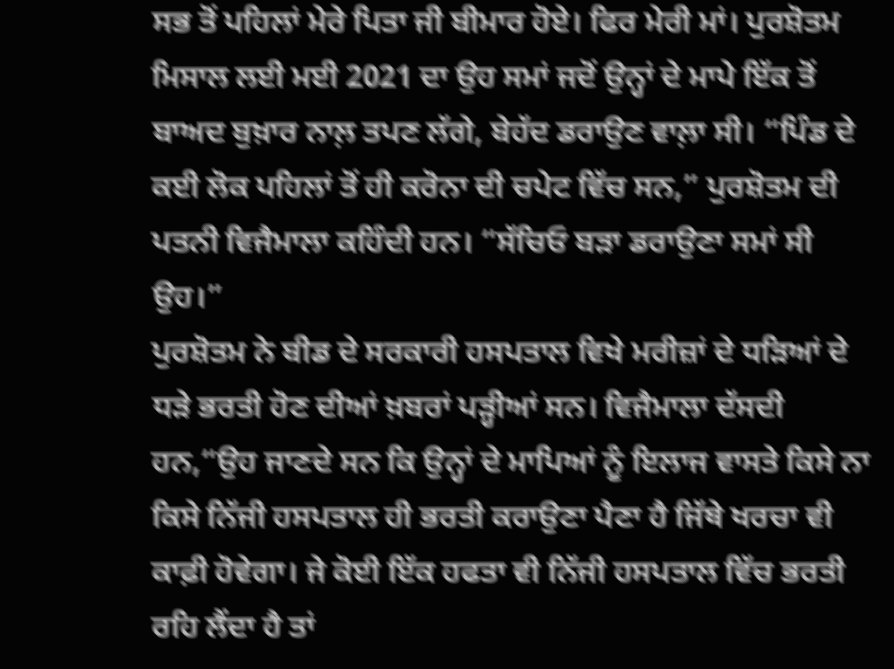ਸਭ ਤੋਂ ਪਹਿਲਾਂ ਮੇਰੇ ਪਿਤਾ ਜੀ ਬੀਮਾਰ ਹੋਏ। ਫਿਰ ਮੇਰੀ ਮਾਂ। ਪੁਰਸ਼ੋਤਮ ਮਿਸਾਲ ਲਈ ਮਈ 2021 ਦਾ ਉਹ ਸਮਾਂ ਜਦੋਂ ਉਨ੍ਹਾਂ ਦੇ ਮਾਪੇ ਇੱਕ ਤੋਂ ਬਾਅਦ ਬੁਖ਼ਾਰ ਨਾਲ਼ ਤਪਣ ਲੱਗੇ, ਬੇਹੱਦ ਡਰਾਉਣ ਵਾਲ਼ਾ ਸੀ। “ਪਿੰਡ ਦੇ ਕਈ ਲੋਕ ਪਹਿਲਾਂ ਤੋਂ ਹੀ ਕਰੋਨਾ ਦੀ ਚਪੇਟ ਵਿੱਚ ਸਨ,” ਪੁਰਸ਼ੋਤਮ ਦੀ ਪਤਨੀ ਵਿਜੈਮਾਲਾ ਕਹਿੰਦੀ ਹਨ। “ਸੱਚਿਓ ਬੜਾ ਡਰਾਉਣਾ ਸਮਾਂ ਸੀ ਉਹ।”
ਪੁਰਸ਼ੋਤਮ ਨੇ ਬੀਡ ਦੇ ਸਰਕਾਰੀ ਹਸਪਤਾਲ ਵਿਖੇ ਮਰੀਜ਼ਾਂ ਦੇ ਧੜਿਆਂ ਦੇ ਧੜੇ ਭਰਤੀ ਹੋਣ ਦੀਆਂ ਖ਼ਬਰਾਂ ਪੜ੍ਹੀਆਂ ਸਨ। ਵਿਜੈਮਾਲਾ ਦੱਸਦੀ ਹਨ,“ਉਹ ਜਾਣਦੇ ਸਨ ਕਿ ਉਨ੍ਹਾਂ ਦੇ ਮਾਪਿਆਂ ਨੂੰ ਇਲਾਜ ਵਾਸਤੇ ਕਿਸੇ ਨਾ ਕਿਸੇ ਨਿੱਜੀ ਹਸਪਤਾਲ ਹੀ ਭਰਤੀ ਕਰਾਉਣਾ ਪੈਣਾ ਹੈ ਜਿੱਥੇ ਖਰਚਾ ਵੀ ਕਾਫ਼ੀ ਹੋਵੇਗਾ। ਜੇ ਕੋਈ ਇੱਕ ਹਫਤਾ ਵੀ ਨਿੱਜੀ ਹਸਪਤਾਲ ਵਿੱਚ ਭਰਤੀ ਰਹਿ ਲੈਂਦਾ ਹੈ ਤਾਂ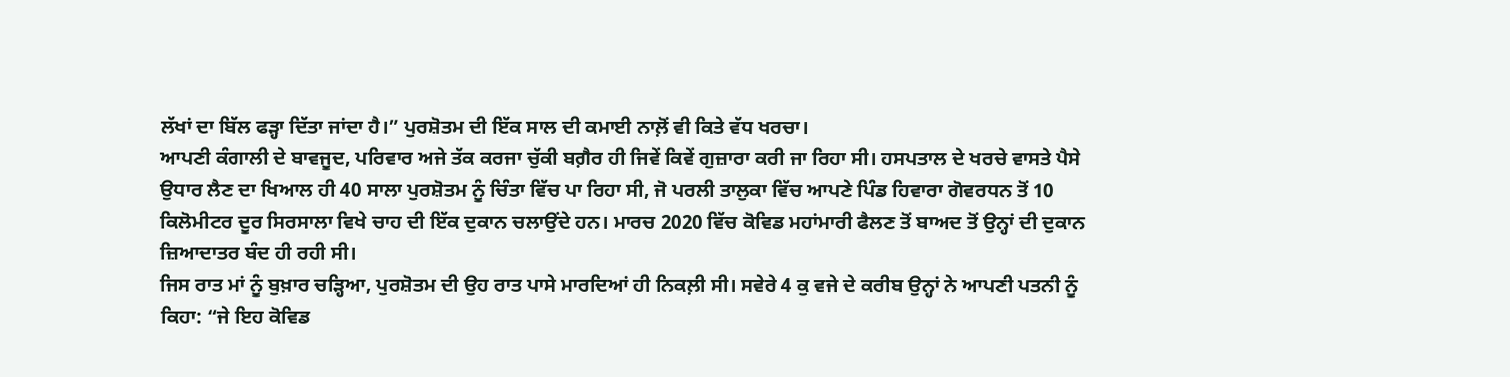ਲੱਖਾਂ ਦਾ ਬਿੱਲ ਫੜ੍ਹਾ ਦਿੱਤਾ ਜਾਂਦਾ ਹੈ।” ਪੁਰਸ਼ੋਤਮ ਦੀ ਇੱਕ ਸਾਲ ਦੀ ਕਮਾਈ ਨਾਲ਼ੋਂ ਵੀ ਕਿਤੇ ਵੱਧ ਖਰਚਾ।
ਆਪਣੀ ਕੰਗਾਲੀ ਦੇ ਬਾਵਜੂਦ, ਪਰਿਵਾਰ ਅਜੇ ਤੱਕ ਕਰਜਾ ਚੁੱਕੀ ਬਗ਼ੈਰ ਹੀ ਜਿਵੇਂ ਕਿਵੇਂ ਗੁਜ਼ਾਰਾ ਕਰੀ ਜਾ ਰਿਹਾ ਸੀ। ਹਸਪਤਾਲ ਦੇ ਖਰਚੇ ਵਾਸਤੇ ਪੈਸੇ ਉਧਾਰ ਲੈਣ ਦਾ ਖਿਆਲ ਹੀ 40 ਸਾਲਾ ਪੁਰਸ਼ੋਤਮ ਨੂੰ ਚਿੰਤਾ ਵਿੱਚ ਪਾ ਰਿਹਾ ਸੀ, ਜੋ ਪਰਲੀ ਤਾਲੁਕਾ ਵਿੱਚ ਆਪਣੇ ਪਿੰਡ ਹਿਵਾਰਾ ਗੋਵਰਧਨ ਤੋਂ 10 ਕਿਲੋਮੀਟਰ ਦੂਰ ਸਿਰਸਾਲਾ ਵਿਖੇ ਚਾਹ ਦੀ ਇੱਕ ਦੁਕਾਨ ਚਲਾਉਂਦੇ ਹਨ। ਮਾਰਚ 2020 ਵਿੱਚ ਕੋਵਿਡ ਮਹਾਂਮਾਰੀ ਫੈਲਣ ਤੋਂ ਬਾਅਦ ਤੋਂ ਉਨ੍ਹਾਂ ਦੀ ਦੁਕਾਨ ਜ਼ਿਆਦਾਤਰ ਬੰਦ ਹੀ ਰਹੀ ਸੀ।
ਜਿਸ ਰਾਤ ਮਾਂ ਨੂੰ ਬੁਖ਼ਾਰ ਚੜ੍ਹਿਆ, ਪੁਰਸ਼ੋਤਮ ਦੀ ਉਹ ਰਾਤ ਪਾਸੇ ਮਾਰਦਿਆਂ ਹੀ ਨਿਕਲ਼ੀ ਸੀ। ਸਵੇਰੇ 4 ਕੁ ਵਜੇ ਦੇ ਕਰੀਬ ਉਨ੍ਹਾਂ ਨੇ ਆਪਣੀ ਪਤਨੀ ਨੂੰ ਕਿਹਾ: “ਜੇ ਇਹ ਕੋਵਿਡ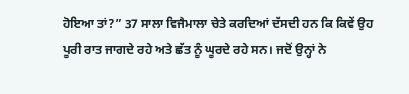ਹੋਇਆ ਤਾਂ?” 37 ਸਾਲਾ ਵਿਜੈਮਾਲਾ ਚੇਤੇ ਕਰਦਿਆਂ ਦੱਸਦੀ ਹਨ ਕਿ ਕਿਵੇਂ ਉਹ ਪੂਰੀ ਰਾਤ ਜਾਗਦੇ ਰਹੇ ਅਤੇ ਛੱਤ ਨੂੰ ਘੂਰਦੇ ਰਹੇ ਸਨ। ਜਦੋਂ ਉਨ੍ਹਾਂ ਨੇ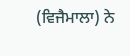(ਵਿਜੈਮਾਲਾ) ਨੇ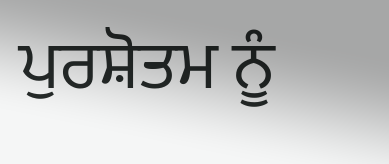ਪੁਰਸ਼ੋਤਮ ਨੂੰ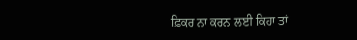ਫ਼ਿਕਰ ਨਾ ਕਰਨ ਲਈ ਕਿਹਾ ਤਾਂ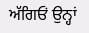ਅੱਗਿਓਂ ਉਨ੍ਹਾਂ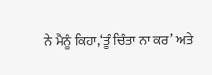ਨੇ ਮੈਨੂੰ ਕਿਹਾ,‘ਤੂੰ ਚਿੰਤਾ ਨਾ ਕਰ’ ਅਤੇ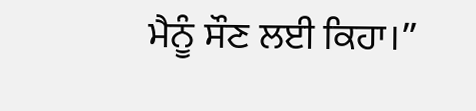ਮੈਨੂੰ ਸੌਣ ਲਈ ਕਿਹਾ।”